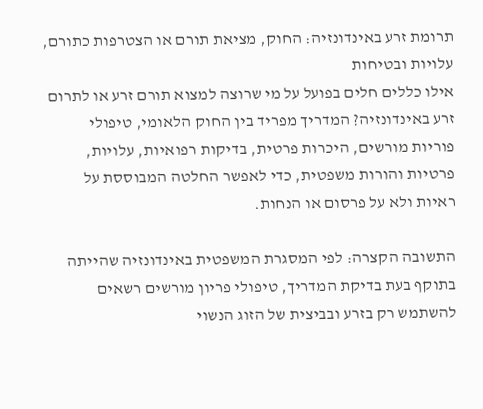תרומת זרע באינדונזיה: החוק, מציאת תורם או הצטרפות כתורם, עלויות ובטיחות
אילו כללים חלים בפועל על מי שרוצה למצוא תורם זרע או לתרום זרע באינדונזיה? המדריך מפריד בין החוק הלאומי, טיפולי פוריות מורשים, היכרות פרטית, בדיקות רפואיות, עלויות, פרטיות והורות משפטית, כדי לאפשר החלטה המבוססת על ראיות ולא על פרסום או הנחות.

התשובה הקצרה: לפי המסגרת המשפטית באינדונזיה שהייתה בתוקף בעת בדיקת המדריך, טיפולי פריון מורשים רשאים להשתמש רק בזרע ובביצית של הזוג הנשוי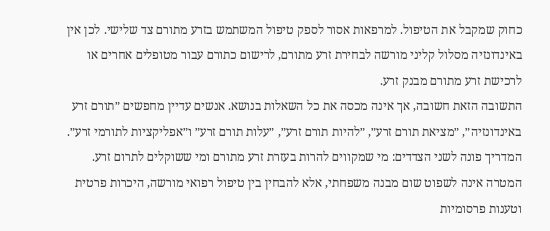כחוק שמקבל את הטיפול. למרפאות אסור לספק טיפול המשתמש בזרע מתורם צד שלישי. לכן אין באינדונזיה מסלול קליני מורשה לבחירת זרע מתורם, לרישום כתורם עבור מטופלים אחרים או לרכישת זרע מתורם מבנק זרע.
התשובה הזאת חשובה, אך אינה מכסה את כל השאלות בנושא. אנשים עדיין מחפשים ״תורם זרע באינדונזיה״, ״מציאת תורם זרע״, ״להיות תורם זרע״, ״עלות תורם זרע״ ו״אפליקציות לתורמי זרע״. המדריך פונה לשני הצדדים: מי שמקווים להרות בעזרת זרע מתורם ומי ששוקלים לתרום זרע. המטרה אינה לשפוט שום מבנה משפחתי, אלא להבחין בין טיפול רפואי מורשה, היכרות פרטית וטענות פרסומיות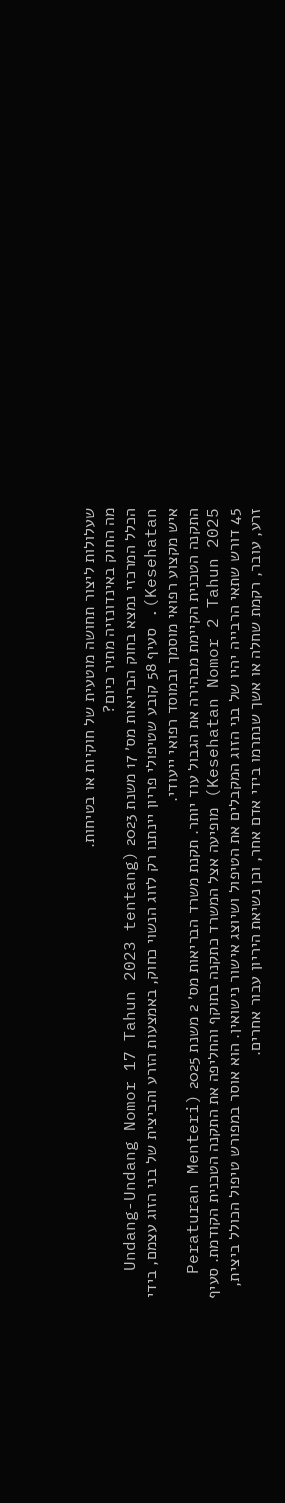שעלולות ליצור תחושה מוטעית של חוקיות או בטיחות.
מה החוק באינדונזיה מתיר כיום?
הכלל המרכזי נמצא בחוק הבריאות מס׳ 17 משנת 2023 (Undang-Undang Nomor 17 Tahun 2023 tentang Kesehatan). סעיף 58 קובע שטיפולי פריון יינתנו רק לזוג הנשוי כחוק, באמצעות הזרע והביצית של בני הזוג עצמם, בידי איש מקצוע רפואי מוסמך ובמוסד רפואי ייעודי.
התקנה הטכנית הקיימת מבהירה את הגבול עוד יותר. תקנת משרד הבריאות מס׳ 2 משנת 2025 (Peraturan Menteri Kesehatan Nomor 2 Tahun 2025) מופיעה אצל המשרד כתקנה בתוקף והחליפה את התקנה הטכנית הקודמת. סעיף 45 דורש שתאי הרבייה יהיו של בני הזוג המקבלים את הטיפול ושיוצג אישור נישואין. הוא אוסר במפורש טיפול הכולל ביצית, זרע, עובר, רקמת שחלה או אשך שנתרמו בידי אדם אחר, וכן נשיאת היריון עבור אחרים.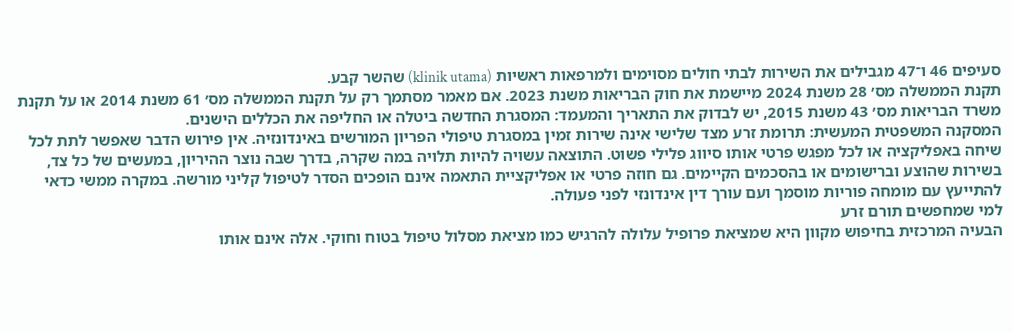סעיפים 46 ו־47 מגבילים את השירות לבתי חולים מסוימים ולמרפאות ראשיות (klinik utama) שהשר קבע.
תקנת הממשלה מס׳ 28 משנת 2024 מיישמת את חוק הבריאות משנת 2023. אם מאמר מסתמך רק על תקנת הממשלה מס׳ 61 משנת 2014 או על תקנת משרד הבריאות מס׳ 43 משנת 2015, יש לבדוק את התאריך והמעמד: המסגרת החדשה ביטלה או החליפה את הכללים הישנים.
המסקנה המשפטית המעשית: תרומת זרע מצד שלישי אינה שירות זמין במסגרת טיפולי הפריון המורשים באינדונזיה. אין פירוש הדבר שאפשר לתת לכל שיחה באפליקציה או לכל מפגש פרטי אותו סיווג פלילי פשוט. התוצאה עשויה להיות תלויה במה שקרה, בדרך שבה נוצר ההיריון, במעשים של כל צד, בשירות שהוצע וברישומים או בהסכמים הקיימים. גם חוזה פרטי או אפליקציית התאמה אינם הופכים הסדר לטיפול קליני מורשה. במקרה ממשי כדאי להתייעץ עם מומחה פוריות מוסמך ועם עורך דין אינדונזי לפני פעולה.
למי שמחפשים תורם זרע
הבעיה המרכזית בחיפוש מקוון היא שמציאת פרופיל עלולה להרגיש כמו מציאת מסלול טיפול בטוח וחוקי. אלה אינם אותו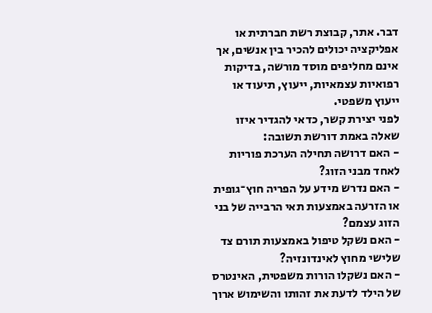דבר. אתר, קבוצת רשת חברתית או אפליקציה יכולים להכיר בין אנשים, אך אינם מחליפים מוסד מורשה, בדיקות רפואיות עצמאיות, ייעוץ, תיעוד או ייעוץ משפטי.
לפני יצירת קשר, כדאי להגדיר איזו שאלה באמת דורשת תשובה:
- האם דרושה תחילה הערכת פוריות לאחד מבני הזוג?
- האם נדרש מידע על הפריה חוץ־גופית או הזרעה באמצעות תאי הרבייה של בני הזוג עצמם?
- האם נשקל טיפול באמצעות תורם צד שלישי מחוץ לאינדונזיה?
- האם נשקלו הורות משפטית, האינטרס של הילד לדעת את זהותו והשימוש ארוך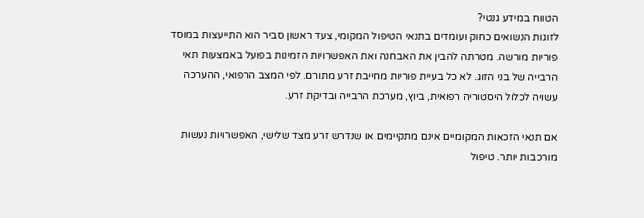הטווח במידע גנטי?
לזוגות הנשואים כחוק ועומדים בתנאי הטיפול המקומי, צעד ראשון סביר הוא התייעצות במוסד פוריות מורשה. מטרתה להבין את האבחנה ואת האפשרויות הזמינות בפועל באמצעות תאי הרבייה של בני הזוג. לא כל בעיית פוריות מחייבת זרע מתורם. לפי המצב הרפואי, ההערכה עשויה לכלול היסטוריה רפואית, ביוץ, מערכת הרבייה ובדיקת זרע.

אם תנאי הזכאות המקומיים אינם מתקיימים או שנדרש זרע מצד שלישי, האפשרויות נעשות מורכבות יותר. טיפול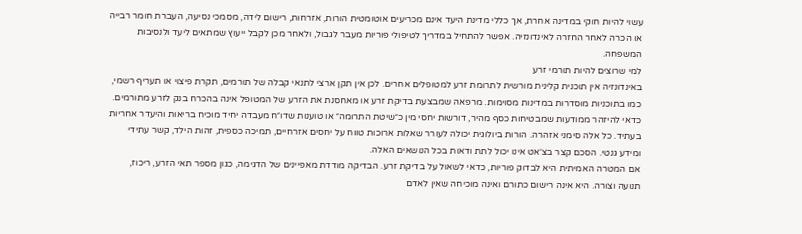עשוי להיות חוקי במדינה אחרת, אך כללי מדינת היעד אינם מכריעים אוטומטית הורות, אזרחות, רישום לידה, מסמכי נסיעה, העברת חומר רבייה או הכרה לאחר החזרה לאינדונזיה. אפשר להתחיל במדריך לטיפולי פוריות מעבר לגבול, ולאחר מכן לקבל ייעוץ שמתאים ליעד ולנסיבות המשפחה.
למי שרוצים להיות תורמי זרע
באינדונזיה אין תוכנית קלינית מורשית לתרומת זרע למטופלים אחרים. לכן אין תקן ארצי לתנאי קבלה של תורמים, תקרת פיצוי או תעריף רשמי, כמו בתוכניות מוסדרות במדינות מסוימות. מרפאה שמבצעת בדיקת זרע או מאחסנת את הזרע של המטופל אינה בהכרח בנק לזרע מתורמים.
כדאי להיזהר ממודעות שמבטיחות כסף מהיר, דורשות יחסי מין כ״שיטת התרומה״ או טוענות שדו״ח מעבדה יחיד מוכיח בריאות והיעדר אחריות בעתיד. כל אלה סימני אזהרה. הורות ביולוגית יכולה לעורר שאלות ארוכות טווח על יחסים אזרחיים, תמיכה כספית, זהות הילד, קשר עתידי ומידע גנטי. הסכם קצר בצ׳אט אינו יכול לתת ודאות בכל הנושאים האלה.
אם המטרה האמיתית היא לבדוק פוריות, כדאי לשאול על בדיקת זרע. הבדיקה מודדת מאפיינים של הדגימה, כגון מספר תאי הזרע, ריכוז, תנועה וצורה. היא אינה רישום כתורם ואינה מוכיחה שאין לאדם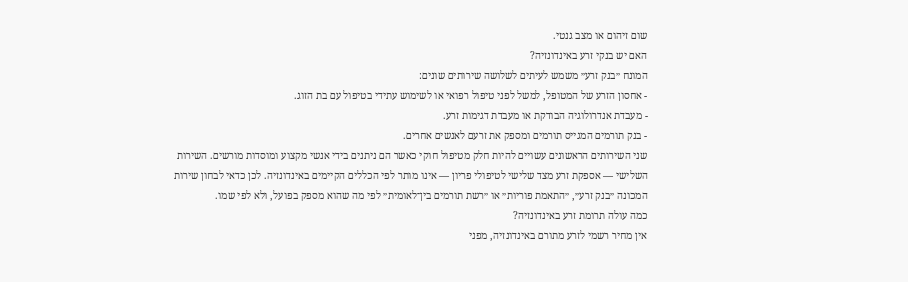שום זיהום או מצב גנטי.
האם יש בנקי זרע באינדונזיה?
המונח ״בנק זרע״ משמש לעיתים לשלושה שירותים שונים:
- אחסון הזרע של המטופל, למשל לפני טיפול רפואי או לשימוש עתידי בטיפול עם בת הזוג.
- מעבדת אנדרולוגיה הבודקת או מעבדת דגימות זרע.
- בנק תורמים המגייס תורמים ומספק את זרעם לאנשים אחרים.
שני השירותים הראשונים עשויים להיות חלק מטיפול חוקי כאשר הם ניתנים בידי אנשי מקצוע ומוסדות מורשים. השירות השלישי — אספקת זרע מצד שלישי לטיפולי פריון — אינו מותר לפי הכללים הקיימים באינדונזיה. לכן כדאי לבחון שירות המכונה ״בנק זרע״, ״התאמת פוריות״ או ״רשת תורמים בין־לאומית״ לפי מה שהוא מספק בפועל, ולא לפי שמו.
כמה עולה תרומת זרע באינדונזיה?
אין מחיר רשמי לזרע מתורם באינדונזיה, מפני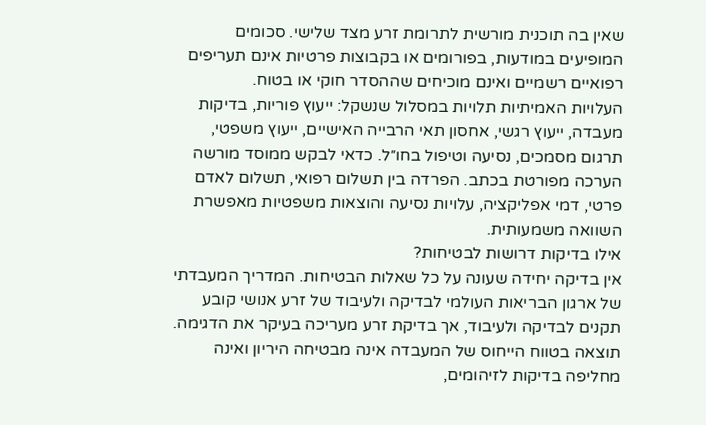שאין בה תוכנית מורשית לתרומת זרע מצד שלישי. סכומים המופיעים במודעות, בפורומים או בקבוצות פרטיות אינם תעריפים רפואיים רשמיים ואינם מוכיחים שההסדר חוקי או בטוח.
העלויות האמיתיות תלויות במסלול שנשקל: ייעוץ פוריות, בדיקות מעבדה, ייעוץ רגשי, אחסון תאי הרבייה האישיים, ייעוץ משפטי, תרגום מסמכים, נסיעה וטיפול בחו״ל. כדאי לבקש ממוסד מורשה הערכה מפורטת בכתב. הפרדה בין תשלום רפואי, תשלום לאדם פרטי, דמי אפליקציה, עלויות נסיעה והוצאות משפטיות מאפשרת השוואה משמעותית.
אילו בדיקות דרושות לבטיחות?
אין בדיקה יחידה שעונה על כל שאלות הבטיחות. המדריך המעבדתי של ארגון הבריאות העולמי לבדיקה ולעיבוד של זרע אנושי קובע תקנים לבדיקה ולעיבוד, אך בדיקת זרע מעריכה בעיקר את הדגימה. תוצאה בטווח הייחוס של המעבדה אינה מבטיחה היריון ואינה מחליפה בדיקות לזיהומים,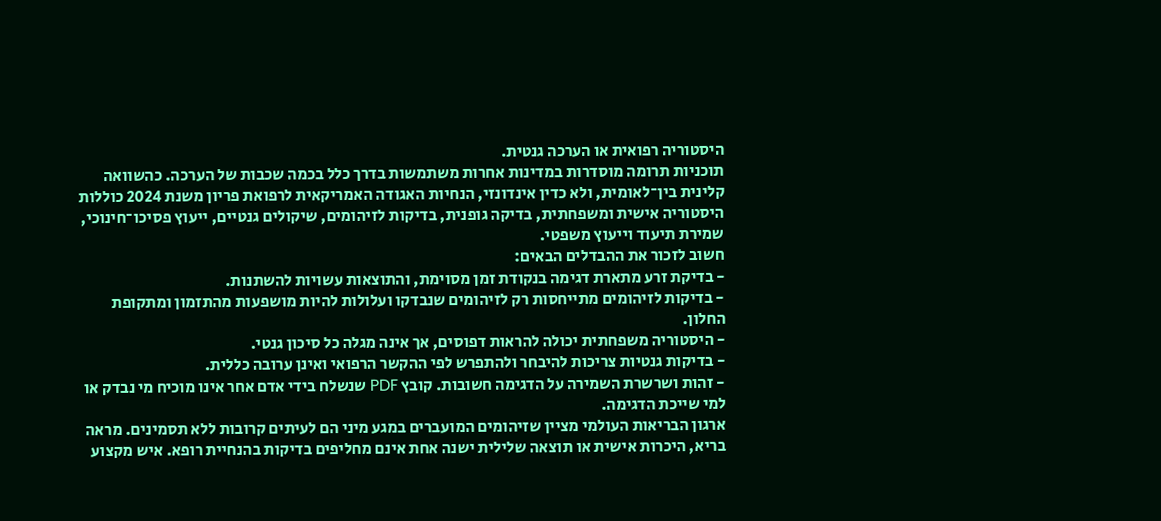היסטוריה רפואית או הערכה גנטית.
תוכניות תרומה מוסדרות במדינות אחרות משתמשות בדרך כלל בכמה שכבות של הערכה. כהשוואה קלינית בין־לאומית, ולא כדין אינדונזי, הנחיות האגודה האמריקאית לרפואת פריון משנת 2024 כוללות היסטוריה אישית ומשפחתית, בדיקה גופנית, בדיקות לזיהומים, שיקולים גנטיים, ייעוץ פסיכו־חינוכי, שמירת תיעוד וייעוץ משפטי.
חשוב לזכור את ההבדלים הבאים:
- בדיקת זרע מתארת דגימה בנקודת זמן מסוימת, והתוצאות עשויות להשתנות.
- בדיקות לזיהומים מתייחסות רק לזיהומים שנבדקו ועלולות להיות מושפעות מהתזמון ומתקופת החלון.
- היסטוריה משפחתית יכולה להראות דפוסים, אך אינה מגלה כל סיכון גנטי.
- בדיקות גנטיות צריכות להיבחר ולהתפרש לפי ההקשר הרפואי ואינן ערובה כללית.
- זהות ושרשרת השמירה על הדגימה חשובות. קובץ PDF שנשלח בידי אדם אחר אינו מוכיח מי נבדק או למי שייכת הדגימה.
ארגון הבריאות העולמי מציין שזיהומים המועברים במגע מיני הם לעיתים קרובות ללא תסמינים. מראה בריא, היכרות אישית או תוצאה שלילית ישנה אחת אינם מחליפים בדיקות בהנחיית רופא. איש מקצוע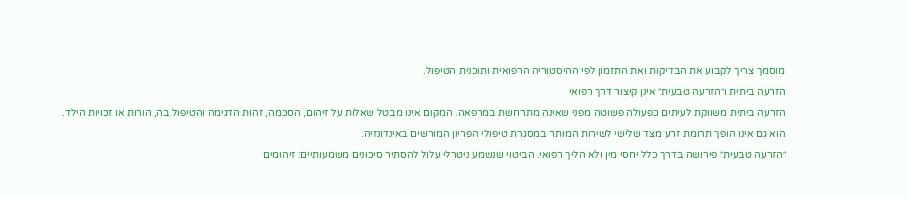מוסמך צריך לקבוע את הבדיקות ואת התזמון לפי ההיסטוריה הרפואית ותוכנית הטיפול.
הזרעה ביתית ו״הזרעה טבעית״ אינן קיצור דרך רפואי
הזרעה ביתית משווקת לעיתים כפעולה פשוטה מפני שאינה מתרחשת במרפאה. המקום אינו מבטל שאלות על זיהום, הסכמה, זהות הדגימה והטיפול בה, הורות או זכויות הילד. הוא גם אינו הופך תרומת זרע מצד שלישי לשירות המותר במסגרת טיפולי הפריון המורשים באינדונזיה.
״הזרעה טבעית״ פירושה בדרך כלל יחסי מין ולא הליך רפואי. הביטוי שנשמע ניטרלי עלול להסתיר סיכונים משמעותיים: זיהומים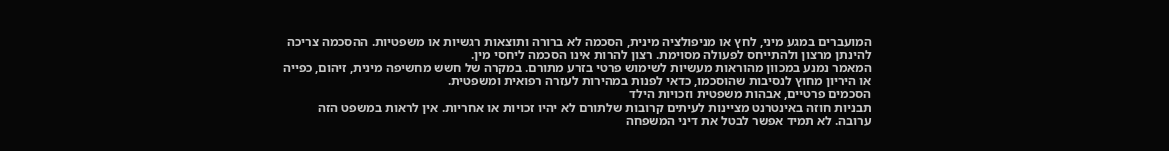המועברים במגע מיני, לחץ או מניפולציה מינית, הסכמה לא ברורה ותוצאות רגשיות או משפטיות. ההסכמה צריכה להינתן מרצון ולהתייחס לפעולה מסוימת. רצון להרות אינו הסכמה ליחסי מין.
המאמר נמנע במכוון מהוראות מעשיות לשימוש פרטי בזרע מתורם. במקרה של חשש מחשיפה מינית, זיהום, כפייה או היריון מחוץ לנסיבות שהוסכמו, כדאי לפנות במהירות לעזרה רפואית ומשפטית.
הסכמים פרטיים, אבהות משפטית וזכויות הילד
תבניות חוזה באינטרנט מציינות לעיתים קרובות שלתורם לא יהיו זכויות או אחריות. אין לראות במשפט הזה ערובה. לא תמיד אפשר לבטל את דיני המשפחה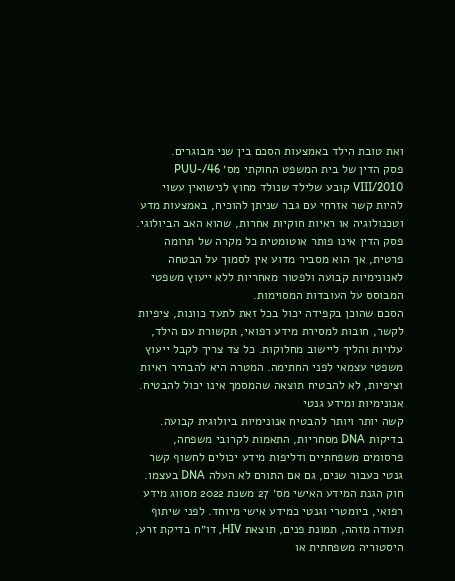ואת טובת הילד באמצעות הסכם בין שני מבוגרים.
פסק הדין של בית המשפט החוקתי מס׳ 46/PUU-VIII/2010 קובע שלילד שנולד מחוץ לנישואין עשוי להיות קשר אזרחי עם גבר שניתן להוכיח, באמצעות מדע וטכנולוגיה או ראיות חוקיות אחרות, שהוא האב הביולוגי. פסק הדין אינו פותר אוטומטית כל מקרה של תרומה פרטית, אך הוא מסביר מדוע אין לסמוך על הבטחה לאנונימיות קבועה ולפטור מאחריות ללא ייעוץ משפטי המבוסס על העובדות המסוימות.
הסכם שהוכן בקפידה יכול בכל זאת לתעד כוונות, ציפיות לקשר, חובות למסירת מידע רפואי, תקשורת עם הילד, עלויות והליך ליישוב מחלוקות. כל צד צריך לקבל ייעוץ משפטי עצמאי לפני החתימה. המטרה היא להבהיר ראיות וציפיות, לא להבטיח תוצאה שהמסמך אינו יכול להבטיח.
אנונימיות ומידע גנטי
קשה יותר ויותר להבטיח אנונימיות ביולוגית קבועה. בדיקות DNA מסחריות, התאמות לקרובי משפחה, פרסומים משפחתיים ודליפות מידע יכולים לחשוף קשר גנטי כעבור שנים, גם אם התורם לא העלה DNA בעצמו.
חוק הגנת המידע האישי מס׳ 27 משנת 2022 מסווג מידע רפואי, ביומטרי וגנטי כמידע אישי מיוחד. לפני שיתוף תעודה מזהה, תמונת פנים, תוצאת HIV, דו״ח בדיקת זרע, היסטוריה משפחתית או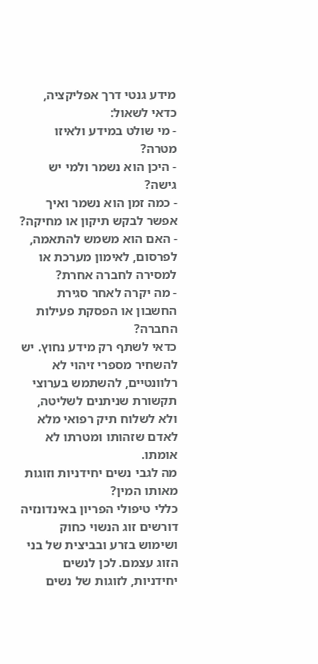מידע גנטי דרך אפליקציה, כדאי לשאול:
- מי שולט במידע ולאיזו מטרה?
- היכן הוא נשמר ולמי יש גישה?
- כמה זמן הוא נשמר ואיך אפשר לבקש תיקון או מחיקה?
- האם הוא משמש להתאמה, לפרסום, לאימון מערכת או למסירה לחברה אחרת?
- מה יקרה לאחר סגירת החשבון או הפסקת פעילות החברה?
כדאי לשתף רק מידע נחוץ. יש להשחיר מספרי זיהוי לא רלוונטיים, להשתמש בערוצי תקשורת שניתנים לשליטה, ולא לשלוח תיק רפואי מלא לאדם שזהותו ומטרתו לא אומתו.
מה לגבי נשים יחידניות וזוגות מאותו המין?
כללי טיפולי הפריון באינדונזיה דורשים זוג הנשוי כחוק ושימוש בזרע ובביצית של בני הזוג עצמם. לכן לנשים יחידניות, לזוגות של נשים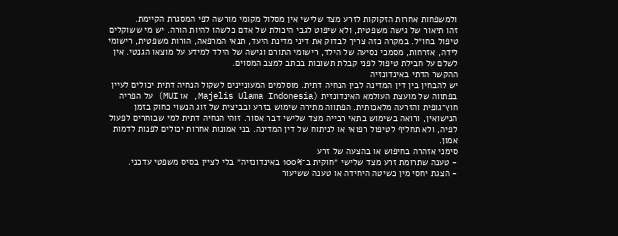ולמשפחות אחרות הזקוקות לזרע מצד שלישי אין מסלול מקומי מורשה לפי המסגרת הקיימת.
זהו תיאור של גישה משפטית, ולא שיפוט לגבי היכולת של אדם כלשהו להיות הורה. יש מי ששוקלים טיפול בחו״ל. במקרה כזה צריך לבדוק את דיני מדינת היעד, תנאי המרפאה, הורות משפטית, רישומי לידה, אזרחות, מסמכי נסיעה של הילד, רישומי התורם וגישה של הילד למידע על מוצאו הגנטי. אין לשלם על חבילת טיפול לפני קבלת תשובות בכתב למצב המסוים.
ההקשר הדתי באינדונזיה
יש להבחין בין דין המדינה לבין הנחיה דתית. מוסלמים המעוניינים לשקול הנחיה דתית יכולים לעיין בפתווה של מועצת העולמא האינדונזית (Majelis Ulama Indonesia, או MUI) על הפריה חוץ־גופית והזרעה מלאכותית. הפתווה מתירה שימוש בזרע ובביצית של זוג הנשוי כחוק בזמן הנישואין, ורואה בשימוש בתאי רבייה מצד שלישי דבר אסור. זוהי הנחיה דתית למי שבוחרים לפעול לפיה, ולא תחליף לטיפול רפואי או לניתוח של דין המדינה. בני אמונות אחרות יכולים לפנות לדמות אמון.
סימני אזהרה בחיפוש או בהצעה של זרע
- טענה שתרומת זרע מצד שלישי ״חוקית ב־100% באינדונזיה״ בלי לציין בסיס משפטי עדכני.
- הצגת יחסי מין כשיטה היחידה או טענה ששיעור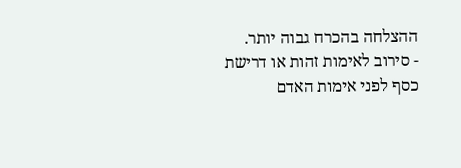ההצלחה בהכרח גבוה יותר.
- סירוב לאימות זהות או דרישת כסף לפני אימות האדם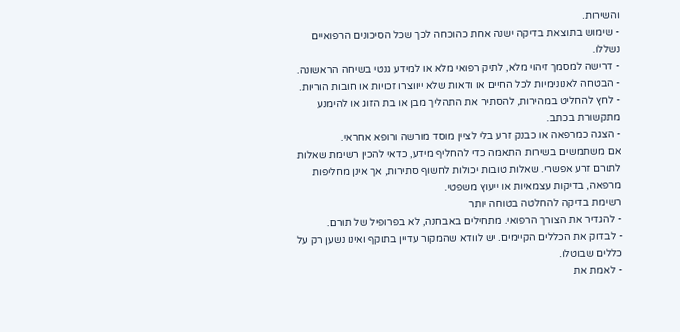והשירות.
- שימוש בתוצאת בדיקה ישנה אחת כהוכחה לכך שכל הסיכונים הרפואיים נשללו.
- דרישה למסמך זיהוי מלא, לתיק רפואי מלא או למידע גנטי בשיחה הראשונה.
- הבטחה לאנונימיות לכל החיים או ודאות שלא ייווצרו זכויות או חובות הוריות.
- לחץ להחליט במהירות, להסתיר את התהליך מבן או בת הזוג או להימנע מתקשורת בכתב.
- הצגה כמרפאה או כבנק זרע בלי לציין מוסד מורשה ורופא אחראי.
אם משתמשים בשירות התאמה כדי להחליף מידע, כדאי להכין רשימת שאלות לתורם זרע אפשרי. שאלות טובות יכולות לחשוף סתירות, אך אינן מחליפות מרפאה, בדיקות עצמאיות או ייעוץ משפטי.
רשימת בדיקה להחלטה בטוחה יותר
- להגדיר את הצורך הרפואי. מתחילים באבחנה, לא בפרופיל של תורם.
- לבדוק את הכללים הקיימים. יש לוודא שהמקור עדיין בתוקף ואינו נשען רק על כללים שבוטלו.
- לאמת את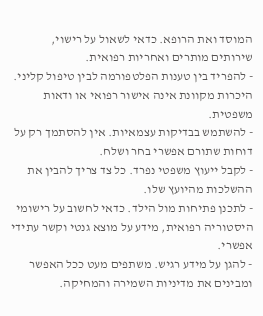המוסד ואת הרופא. כדאי לשאול על רישוי, שירותים מותרים ואחריות רפואית.
- להפריד בין טענות הפלטפורמה לבין טיפול קליני. היכרות מקוונת אינה אישור רפואי או ודאות משפטית.
- להשתמש בבדיקות עצמאיות. אין להסתמך רק על דוחות שתורם אפשרי בחר ושלח.
- לקבל ייעוץ משפטי נפרד. כל צד צריך להבין את ההשלכות מהיועץ שלו.
- לתכנן פתיחות מול הילד. כדאי לחשוב על רישומי היסטוריה רפואית, מידע על מוצא גנטי וקשר עתידי אפשרי.
- להגן על מידע רגיש. משתפים מעט ככל האפשר ומבינים את מדיניות השמירה והמחיקה.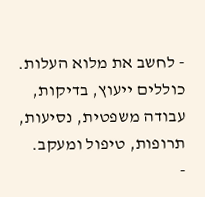- לחשב את מלוא העלות. כוללים ייעוץ, בדיקות, עבודה משפטית, נסיעות, תרופות, טיפול ומעקב.
-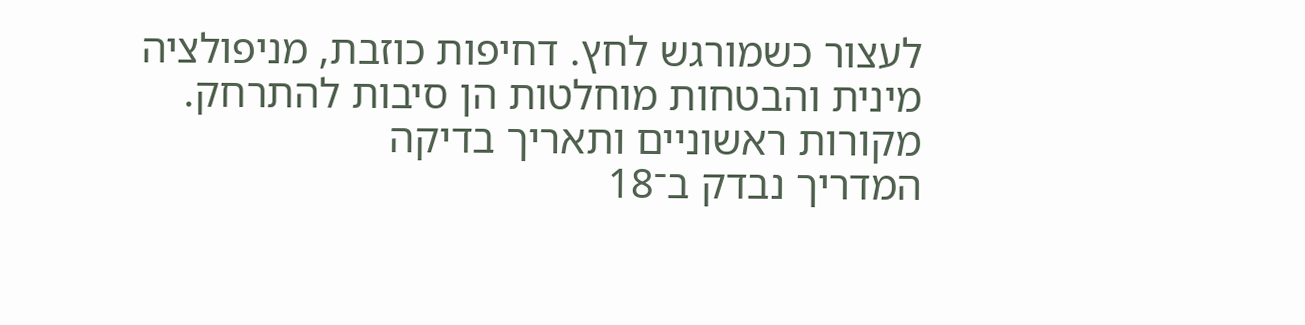לעצור כשמורגש לחץ. דחיפות כוזבת, מניפולציה מינית והבטחות מוחלטות הן סיבות להתרחק.
מקורות ראשוניים ותאריך בדיקה
המדריך נבדק ב־18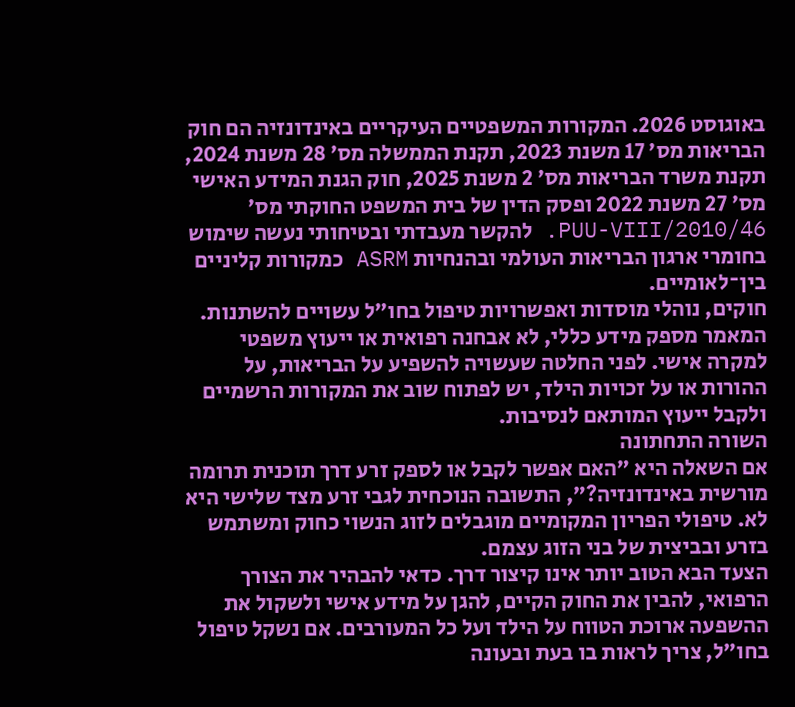באוגוסט 2026. המקורות המשפטיים העיקריים באינדונזיה הם חוק הבריאות מס׳ 17 משנת 2023, תקנת הממשלה מס׳ 28 משנת 2024, תקנת משרד הבריאות מס׳ 2 משנת 2025, חוק הגנת המידע האישי מס׳ 27 משנת 2022 ופסק הדין של בית המשפט החוקתי מס׳ 46/PUU-VIII/2010. להקשר מעבדתי ובטיחותי נעשה שימוש בחומרי ארגון הבריאות העולמי ובהנחיות ASRM כמקורות קליניים בין־לאומיים.
חוקים, נוהלי מוסדות ואפשרויות טיפול בחו״ל עשויים להשתנות. המאמר מספק מידע כללי, לא אבחנה רפואית או ייעוץ משפטי למקרה אישי. לפני החלטה שעשויה להשפיע על הבריאות, על ההורות או על זכויות הילד, יש לפתוח שוב את המקורות הרשמיים ולקבל ייעוץ המותאם לנסיבות.
השורה התחתונה
אם השאלה היא ״האם אפשר לקבל או לספק זרע דרך תוכנית תרומה מורשית באינדונזיה?״, התשובה הנוכחית לגבי זרע מצד שלישי היא לא. טיפולי הפריון המקומיים מוגבלים לזוג הנשוי כחוק ומשתמש בזרע ובביצית של בני הזוג עצמם.
הצעד הבא הטוב יותר אינו קיצור דרך. כדאי להבהיר את הצורך הרפואי, להבין את החוק הקיים, להגן על מידע אישי ולשקול את ההשפעה ארוכת הטווח על הילד ועל כל המעורבים. אם נשקל טיפול בחו״ל, צריך לראות בו בעת ובעונה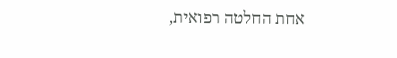אחת החלטה רפואית,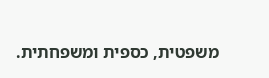משפטית, כספית ומשפחתית.